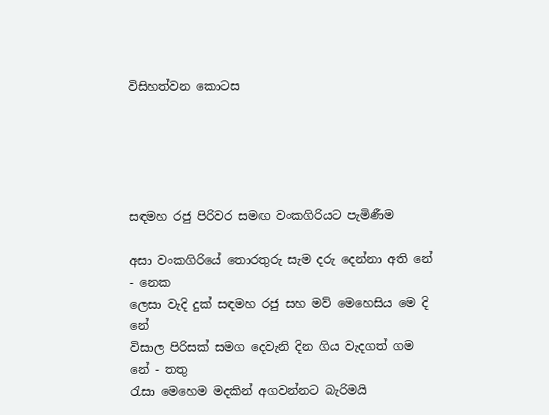විසිහත්වන කොටස





සඳමහ රජු පිරිවර සමඟ වංකගිරියට පැමිණීම

අසා වංකගිරියේ තොරතුරු සැම දරු දෙන්නා අති නේ - නෙක
ලෙසා වැදි දුක්‌ සඳමහ රජු සහ මව් මෙහෙසිය මෙ දි නේ
විසාල පිරිසක්‌ සමග දෙවැනි දින ගිය වැදගත් ගම නේ - තතු
රැසා මෙහෙම මදකින් අගවන්නට බැරිමයි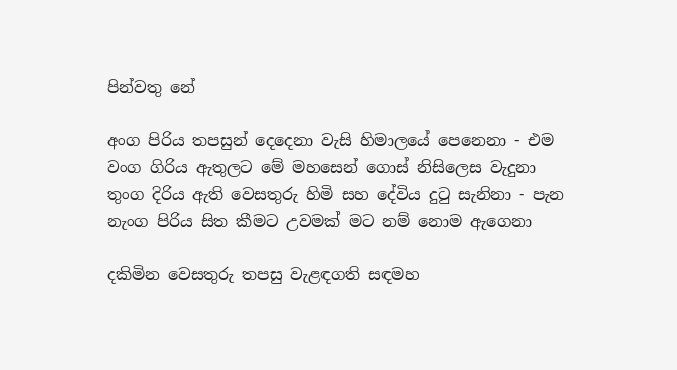පින්වතු නේ

අංග පිරිය තපසුන් දෙදෙනා වැසි හිමාලයේ පෙනෙනා - එම
වංග ගිරිය ඇතුලට මේ මහසෙන් ගොස්‌ නිසිලෙස වැදුනා
තුංග දිරිය ඇති වෙසතුරු හිමි සහ දේවිය දුටු සැනිනා - පැන
නැංග පිරිය සිත කීමට උවමක්‌ මට නම් නොම ඇගෙනා

දකිමින වෙසතුරු තපසු වැළඳගති සඳමහ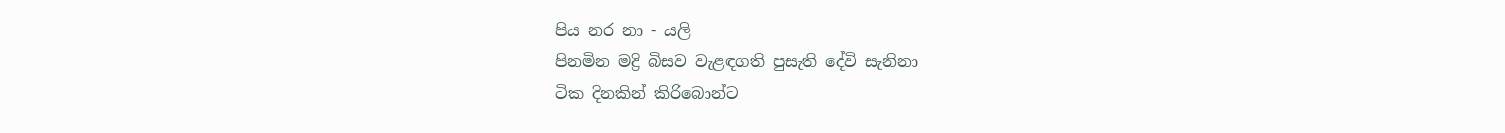පිය නර නා - යලි
පිනමින මද්‍රි බිසව වැළඳගති පුසැති දේවි සැනිනා
ටික දිනකින් කිරිබොන්ට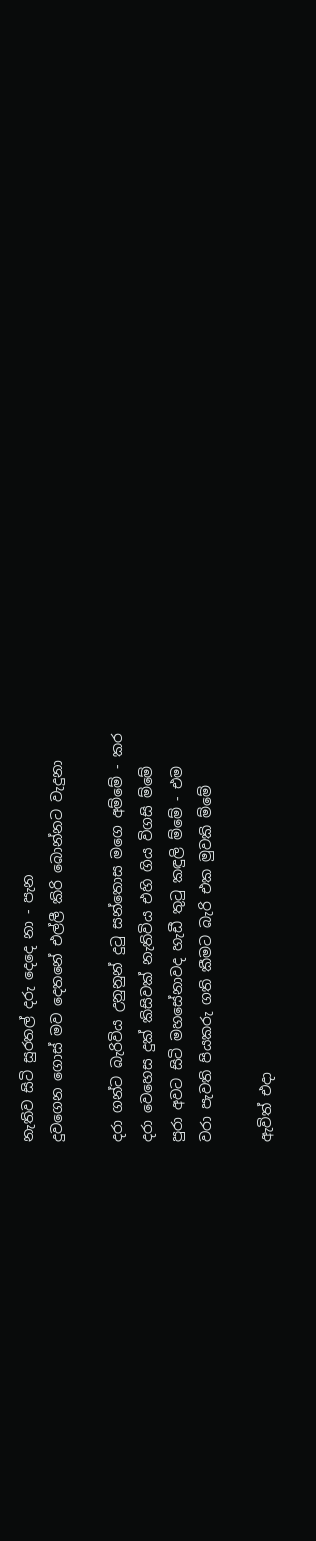නැතිව සිටි සුරතල් දරු දෙදෙ නා - පැන
දුවගෙන ගොස්‌ මව දෙතනේ එල්ලී කිරි බොන්නට වැදුනා

දරා ගන්ට බැරිවිය උනුනුන් දුටු සන්තොස මගෙ අම්මේ - කර
දරා වෙහෙස දුක්‌ කිසිවක්‌ නැතිවිය එහි ගිය විගසි ම්මේ
පුරා අවට සිටි මහසේනාවද හැඩී තුටු කඳුලි ම්මේ - එම
වරා පැවති පියකරු ගති කීමට බැරි එක මුවකි ම්මේ

ඇවිත් එදා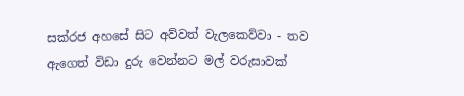සක්‌රජ අහසේ සිට අව්වත් වැලකෙව්වා - තව
ඇගෙත් විඩා දුරු වෙන්නට මල් වරුසාවක්‌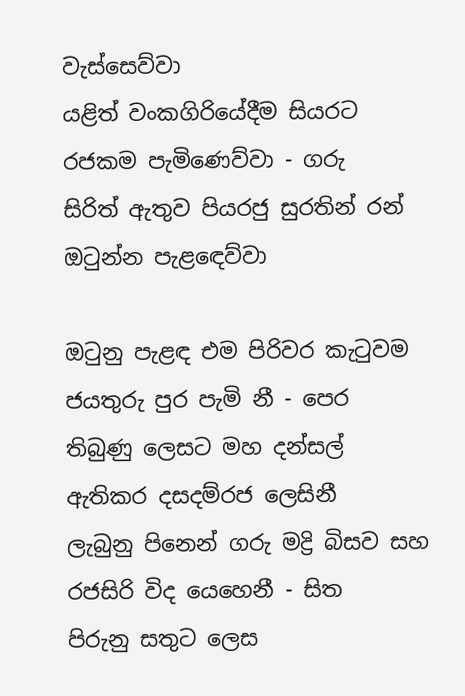වැස්‌සෙව්වා
යළිත් වංකගිරියේදීම සියරට රජකම පැමිණෙව්වා - ගරු
සිරිත් ඇතුව පියරජු සුරතින් රන් ඔටුන්න පැළඳෙව්වා

ඔටුනු පැළඳ එම පිරිවර කැටුවම ජයතුරු පුර පැමි නී - පෙර
තිබුණු ලෙසට මහ දන්සල් ඇතිකර දසදම්රජ ලෙසිනී
ලැබුනු පිනෙන් ගරු මද්‍රි බිසව සහ රජසිරි විද යෙහෙනී - සිත
පිරුනු සතුට ලෙස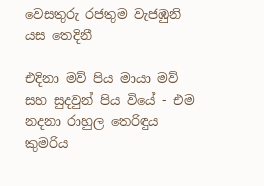වෙසතුරු රජතුම වැජඹුනි යස තෙදිනී

එදිනා මව් පිය මායා මව් සහ සුදවුන් පිය වියේ - එම
නදනා රාහුල තෙරිඳුය කුමරිය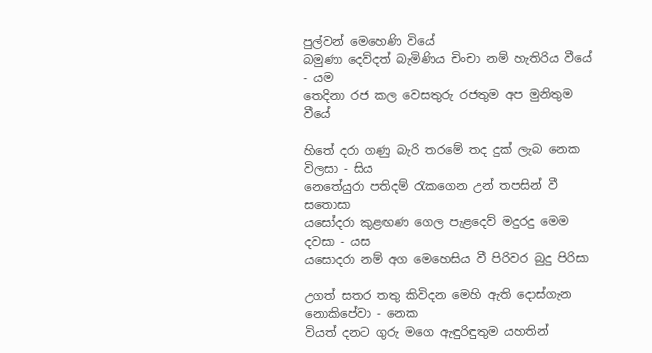පුල්වන් මෙහෙණි වියේ
බමුණා දෙව්දත් බැමිණිය චිංචා නම් හැතිරිය වීයේ - යම
තෙදිනා රජ කල වෙසතුරු රජතුම අප මුනිතුම වීයේ

හිතේ දරා ගණු බැරි තරමේ තද දුක්‌ ලැබ නෙක විලසා - සිය
නෙතේයුරා පතිදම් රැකගෙන උන් තපසින් වී සතොසා
යසෝදරා කුළඟණ ගෙල පැළදෙව් මදුරදු මෙම දවසා - යස
යසොදරා නම් අග මෙහෙසිය වී පිරිවර බුදු පිරිසා

උගත් සතර තතු කිවිදන මෙහි ඇති දොස්‌ගැන නොකිපේවා - නෙක
වියත් දනට ගුරු මගෙ ඇඳුරිඳුතුම යහතින්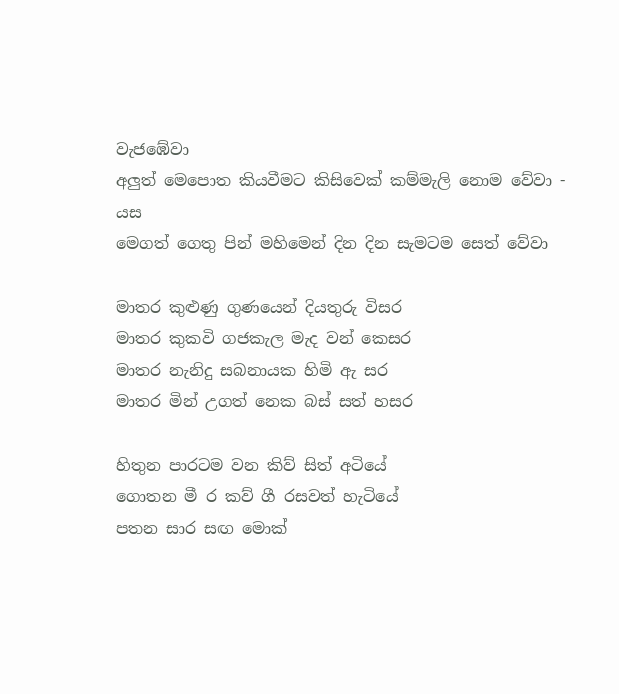වැජඹේවා
අලුත් මෙපොත කියවීමට කිසිවෙක්‌ කම්මැලි නොම වේවා - යස
මෙගත් ගෙතු පින් මහිමෙන් දින දින සැමටම සෙත් වේවා

මාතර කුළුණු ගුණයෙන් දියතුරු විසර
මාතර කුකවි ගජකැල මැද වන් කෙසර
මාතර නැනිදු සබනායක හිමි ඇ සර
මාතර මින් උගත් නෙක බස්‌ සත් හසර

හිතුන පාරටම වන කිව් සිත් අටියේ
ගොතන මී ර කව් ගී රසවත් හැටියේ
පතන සාර සඟ මොක්‌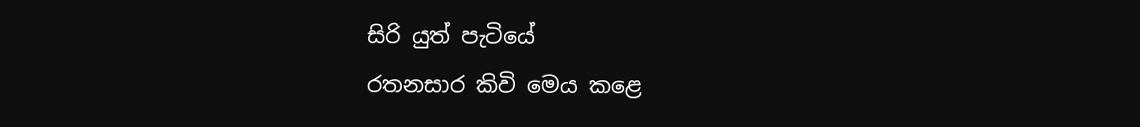සිරි යුත් පැටියේ
රතනසාර කිවි මෙය කළෙ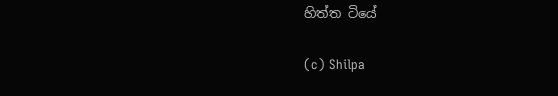හිත්ත ටියේ

(c) Shilpa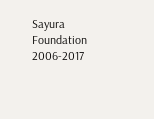Sayura Foundation 2006-2017